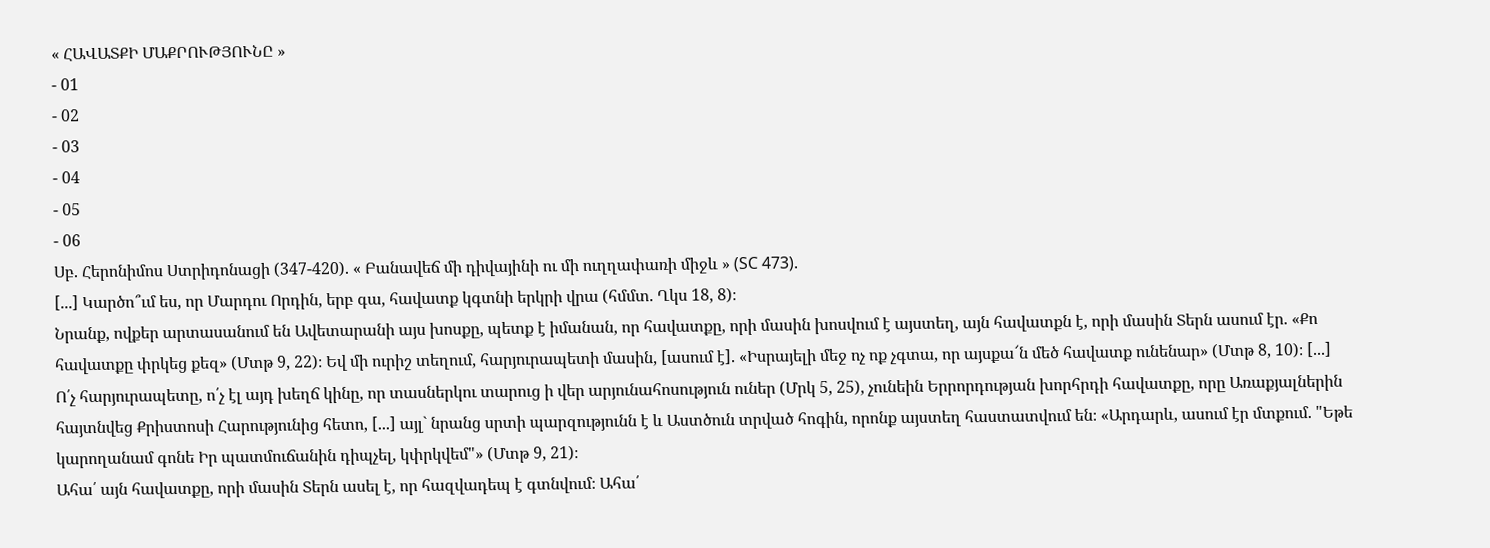« ՀԱՎԱՏՔԻ ՄԱՔՐՈՒԹՅՈՒՆԸ »
- 01
- 02
- 03
- 04
- 05
- 06
Սբ. Հերոնիմոս Ստրիդոնացի (347-420). « Բանավեճ մի դիվայինի ու մի ուղղափառի միջև » (SC 473).
[...] Կարծո՞ւմ ես, որ Մարդու Որդին, երբ գա, հավատք կգտնի երկրի վրա (հմմտ. Ղկս 18, 8)։
Նրանք, ովքեր արտասանում են Ավետարանի այս խոսքը, պետք է իմանան, որ հավատքը, որի մասին խոսվում է այստեղ, այն հավատքն է, որի մասին Տերն ասում էր. «Քո հավատքը փրկեց քեզ» (Մտթ 9, 22)։ Եվ մի ուրիշ տեղում, հարյուրապետի մասին, [ասում է]. «Իսրայելի մեջ ոչ ոք չգտա, որ այսքա՜ն մեծ հավատք ունենար» (Մտթ 8, 10)։ [...]
Ո՛չ հարյուրապետը, ո՛չ էլ այդ խեղճ կինը, որ տասներկու տարուց ի վեր արյունահոսություն ուներ (Մրկ 5, 25), չունեին Երրորդության խորհրդի հավատքը, որը Առաքյալներին հայտնվեց Քրիստոսի Հարությունից հետո, [...] այլ` նրանց սրտի պարզությունն է և Աստծուն տրված հոգին, որոնք այստեղ հաստատվում են։ «Արդարև, ասում էր մտքում. "Եթե կարողանամ գոնե Իր պատմուճանին դիպչել, կփրկվեմ"» (Մտթ 9, 21)։
Ահա՛ այն հավատքը, որի մասին Տերն ասել է, որ հազվադեպ է գտնվում։ Ահա՛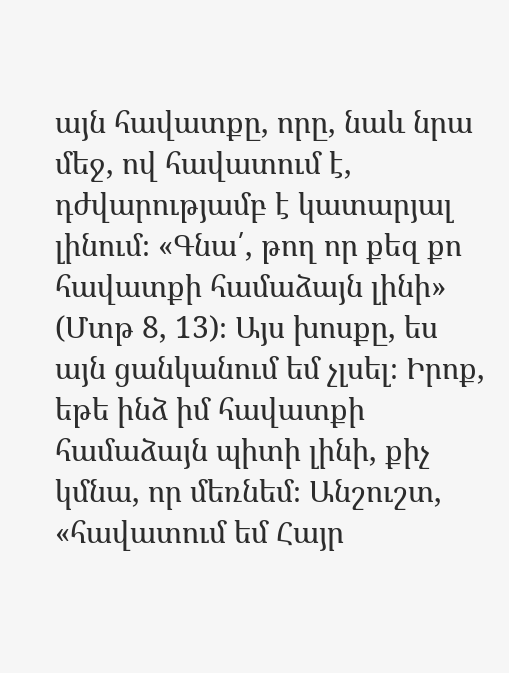այն հավատքը, որը, նաև նրա մեջ, ով հավատում է, դժվարությամբ է կատարյալ լինում։ «Գնա՛, թող որ քեզ քո հավատքի համաձայն լինի» (Մտթ 8, 13)։ Այս խոսքը, ես այն ցանկանում եմ չլսել։ Իրոք, եթե ինձ իմ հավատքի համաձայն պիտի լինի, քիչ կմնա, որ մեռնեմ։ Անշուշտ, «հավատում եմ Հայր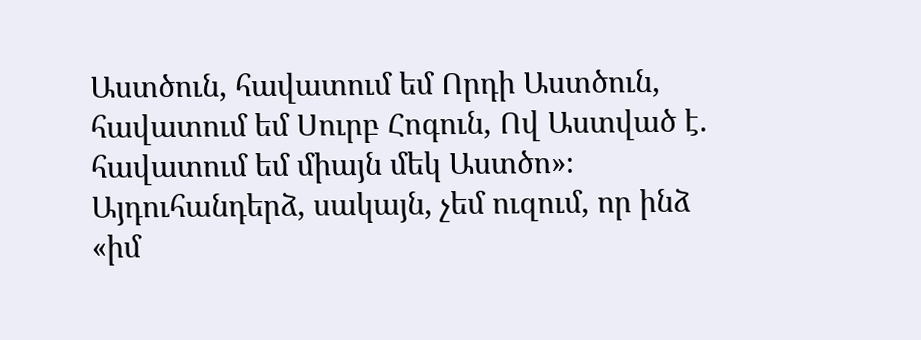Աստծուն, հավատում եմ Որդի Աստծուն, հավատում եմ Սուրբ Հոգուն, Ով Աստված է. հավատում եմ միայն մեկ Աստծո»։ Այդուհանդերձ, սակայն, չեմ ուզում, որ ինձ «իմ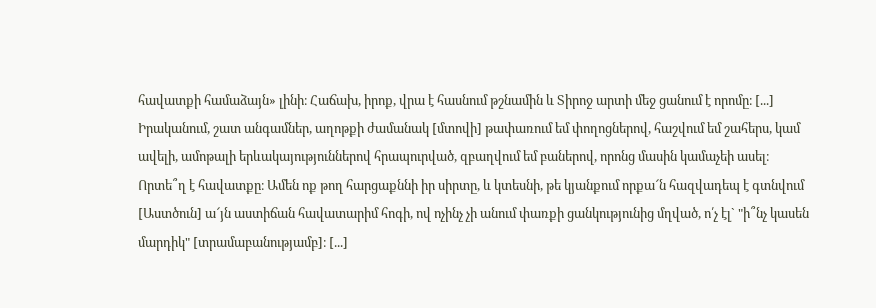հավատքի համաձայն» լինի։ Հաճախ, իրոք, վրա է հասնում թշնամին և Տիրոջ արտի մեջ ցանում է որոմը։ [...]
Իրականում, շատ անգամներ, աղոթքի ժամանակ [մտովի] թափառում եմ փողոցներով, հաշվում եմ շահերս, կամ ավելի, ամոթալի երևակայություններով հրապուրված, զբաղվում եմ բաներով, որոնց մասին կամաչեի ասել։ Որտե՞ղ է հավատքը։ Ամեն ոք թող հարցաքննի իր սիրտը, և կտեսնի, թե կյանքում որքա՜ն հազվադեպ է գտնվում [Աստծուն] ա՜յն աստիճան հավատարիմ հոգի, ով ոչինչ չի անում փառքի ցանկությունից մղված, ո՛չ էլ` "ի՞նչ կասեն մարդիկ" [տրամաբանությամբ]։ [...]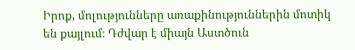Իրոք, մոլությունները առաքինություններին մոտիկ են քայլում։ Դժվար է միայն Աստծուն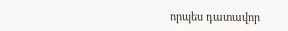որպես դատավոր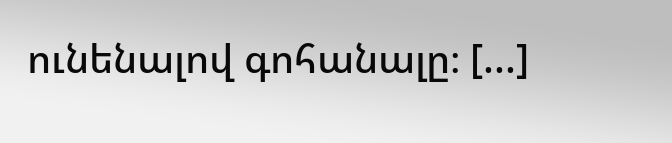ունենալով գոհանալը։ [...]